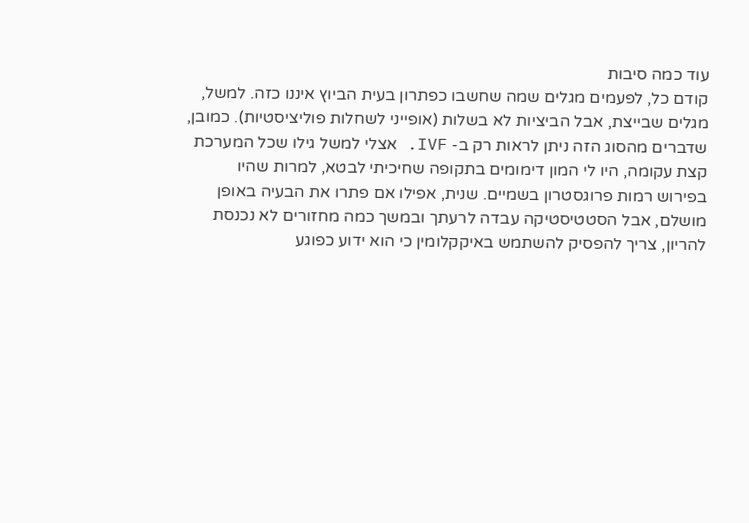עוד כמה סיבות
קודם כל, לפעמים מגלים שמה שחשבו כפתרון בעית הביוץ איננו כזה. למשל, מגלים שבייצת, אבל הביציות לא בשלות (אופייני לשחלות פוליציסטיות). כמובן, שדברים מהסוג הזה ניתן לראות רק ב- IVF. אצלי למשל גילו שכל המערכת קצת עקומה, היו לי המון דימומים בתקופה שחיכיתי לבטא, למרות שהיו בפירוש רמות פרוגסטרון בשמיים. שנית, אפילו אם פתרו את הבעיה באופן מושלם, אבל הסטטיסטיקה עבדה לרעתך ובמשך כמה מחזורים לא נכנסת להריון, צריך להפסיק להשתמש באיקקלומין כי הוא ידוע כפוגע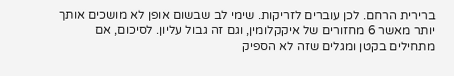ברירית הרחם. לכן עוברים לזריקות. שימי לב שבשום אופן לא מושכים אותך יותר מאשר 6 מחזורים של איקקלומין, וגם זה גבול עליון. לסיכום, אם מתחילים בקטן ומגלים שזה לא הספיק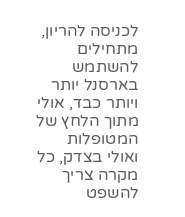לכניסה להריון, מתחילים להשתמש בארסנל יותר ויותר כבד, אולי מתוך הלחץ של המטופלות ואולי בצדק, כל מקרה צריך להשפט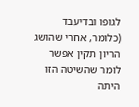לגופו ובדיעבד (כלומר, אחרי שהושג הריון תקין אפשר לומר שהשיטה הזו היתה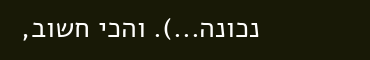נכונה...). והכי חשוב,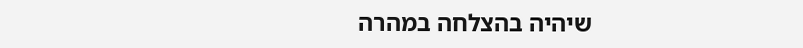שיהיה בהצלחה במהרה